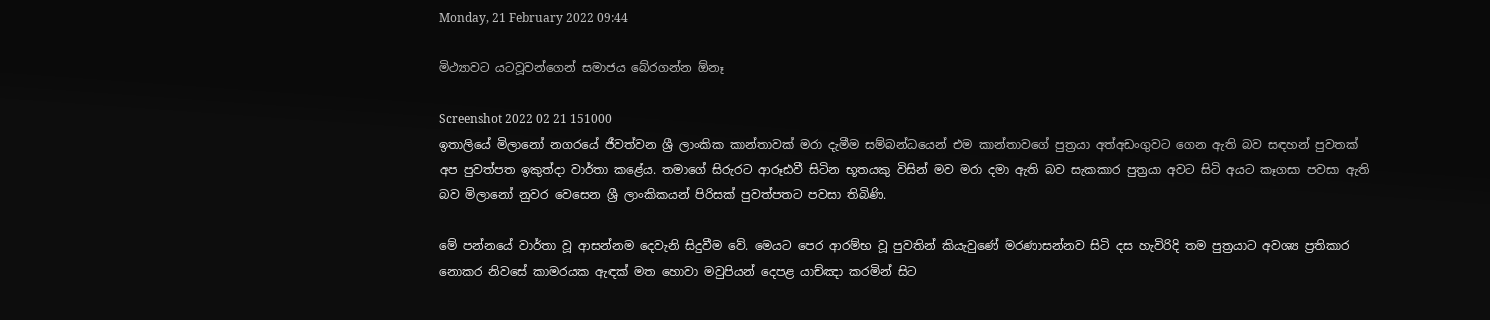Monday, 21 February 2022 09:44

මිථ්‍යාවට යටවූවන්ගෙන් සමාජය බේරගන්න ඕනෑ

Screenshot 2022 02 21 151000
ඉතාලියේ මිලානෝ නගරයේ ජීවත්වන ශ්‍රී ලාංකික කාන්තාවක් මරා දැමීම සම්බන්ධයෙන් එම කාන්තාවගේ පුත්‍රයා අත්අඩංගුවට ගෙන ඇති බව සඳහන් පුවතක් අප පුවත්පත ඉකුත්දා වාර්තා කළේය. තමාගේ සිරුරට ආරූඪවී සිටින භූතයකු විසින් මව මරා දමා ඇති බව සැකකාර පුත්‍රයා අවට සිටි අයට කෑගසා පවසා ඇති බව මිලානෝ නුවර වෙසෙන ශ්‍රී ලාංකිකයන් පිරිසක් පුවත්පතට පවසා තිබිණි.

මේ පන්නයේ වාර්තා වූ ආසන්නම දෙවැනි සිදුවීම වේ. මෙයට පෙර ආරම්භ වූ පුවතින් කියැවුණේ මරණාසන්නව සිටි දස හැවිරිදි තම පුත්‍රයාට අවශ්‍ය ප්‍රතිකාර නොකර නිවසේ කාමරයක ඇඳක් මත හොවා මවුපියන් දෙපළ යාච්ඤා කරමින් සිට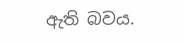ඇති බවය.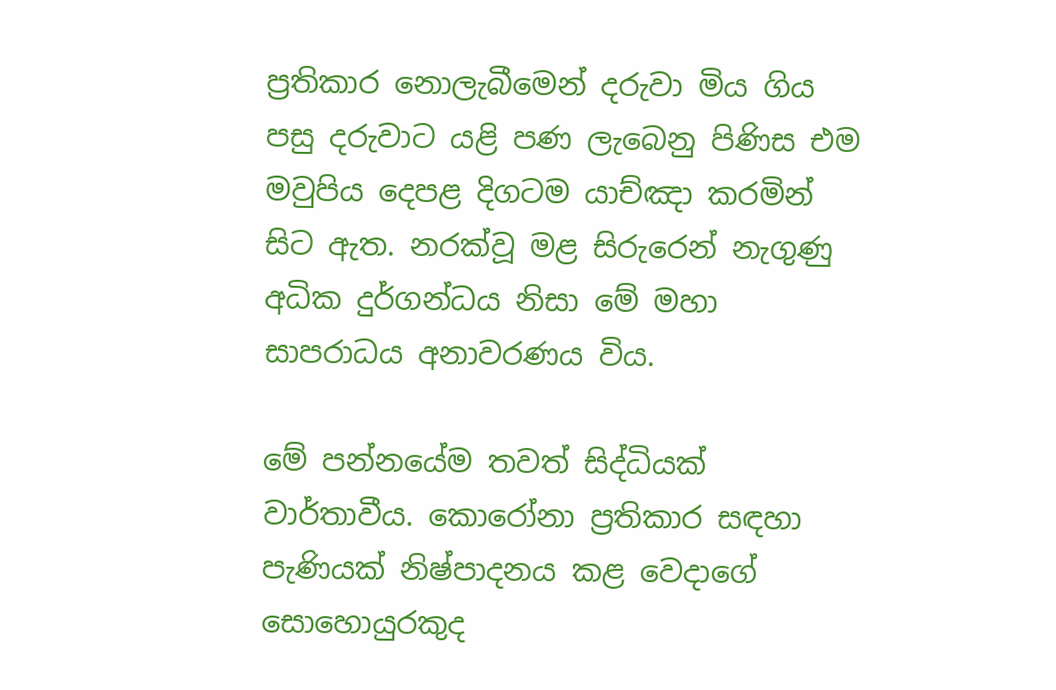ප්‍රතිකාර නොලැබීමෙන් දරුවා මිය ගිය පසු දරුවාට යළි පණ ලැබෙනු පිණිස එම මවුපිය දෙපළ දිගටම යාච්ඤා කරමින් සිට ඇත. නරක්වූ මළ සිරුරෙන් නැගුණු අධික දුර්ගන්ධය නිසා මේ මහා සාපරාධය අනාවරණය විය.

මේ පන්නයේම තවත් සිද්ධියක් වාර්තාවීය. කොරෝනා ප්‍රතිකාර සඳහා පැණියක් නිෂ්‍පාදනය කළ වෙදාගේ සොහොයුරකුද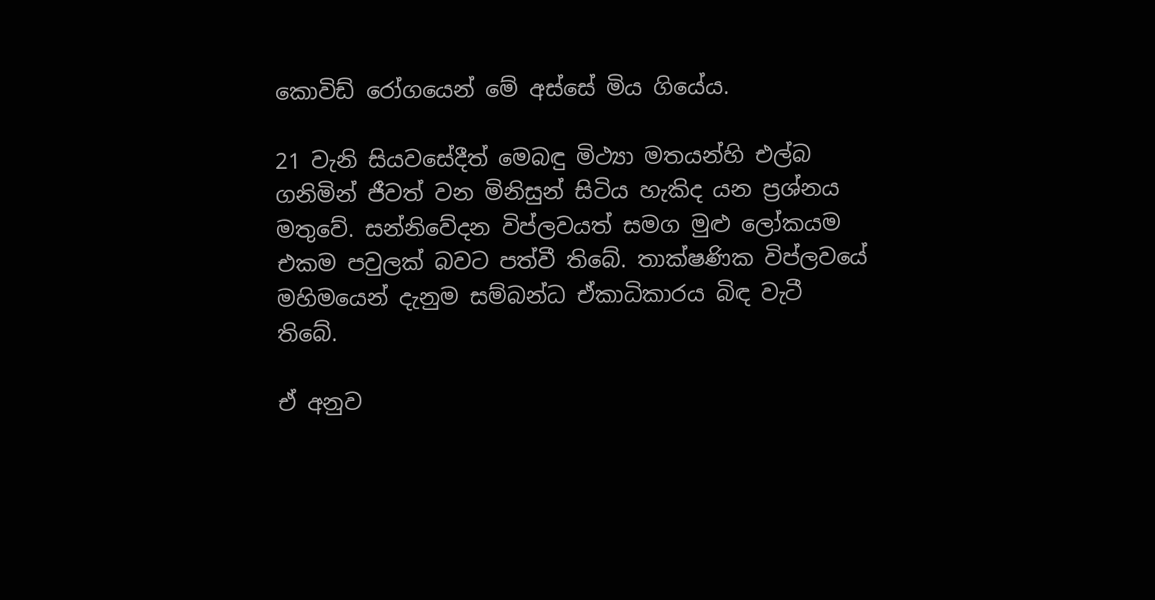කොවිඩ් රෝගයෙන් මේ අස්සේ මිය ගියේය.

21 වැනි සියවසේදීත් මෙබඳු මිථ්‍යා මතයන්හි එල්බ ගනිමින් ජීවත් වන මිනිසුන් සිටිය හැකිද යන ප්‍රශ්නය මතුවේ. සන්නිවේදන විප්ලවයත් සමග මුළු ලෝකයම එකම පවුලක් බවට පත්වී තිබේ. තාක්ෂණික විප්ලවයේ මහිමයෙන් දැනුම සම්බන්ධ ඒකාධිකාරය බිඳ වැටී තිබේ.

ඒ අනුව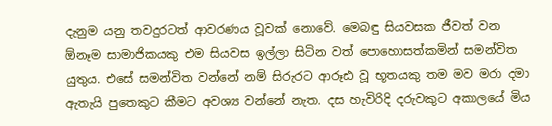දැනුම යනු තවදුරටත් ආවරණය වූවක් නොවේ. මෙබඳු සියවසක ජීවත් වන ඕනෑම සාමාජිකයකු එම සියවස ඉල්ලා සිටින වත් පොහොසත්කමින් සමන්විත යුතුය. එසේ සමන්විත වන්නේ නම් සිරුරට ආරූඪ වූ භූතයකු තම මව මරා දමා ඇතැයි පුතෙකුට කීමට අවශ්‍ය වන්නේ නැත. දස හැවිරිදි දරුවකුට අකාලයේ මිය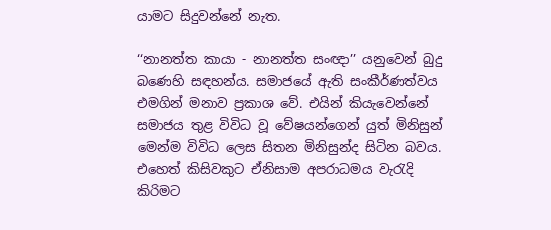යාමට සිදුවන්නේ නැත.

‘‘නානත්ත කායා - නානත්ත සංඥා’’ යනුවෙන් බුදු බණෙහි සඳහන්ය. සමාජයේ ඇති සංකීර්ණත්වය එමගින් මනාව ප්‍රකාශ වේ. එයින් කියැවෙන්නේ සමාජය තුළ විවිධ වූ වේෂයන්ගෙන් යුත් මිනිසුන් මෙන්ම විවිධ ලෙස සිතන මිනිසුන්ද සිටින බවය. එහෙත් කිසිවකුට ඒනිසාම අපරාධමය වැරැදි කිරිමට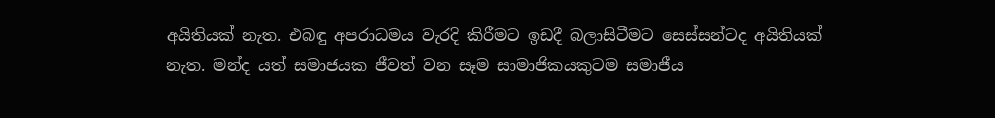අයිතියක් නැත. එබඳු අපරාධමය වැරදි කිරීමට ඉඩදී බලාසිටීමට සෙස්සන්ටද අයිතියක් නැත. මන්ද යත් සමාජයක ජීවත් වන සෑම සාමාජිකයකුටම සමාජීය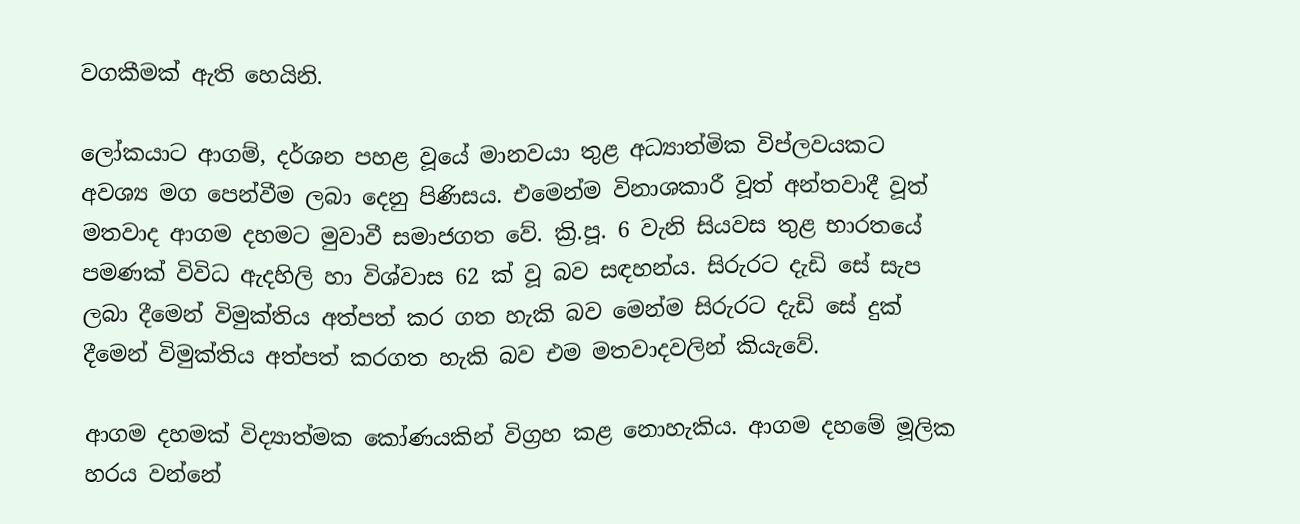වගකීමක් ඇති හෙයිනි.

ලෝකයාට ආගම්, දර්ශන පහළ වූයේ මානවයා තුළ අධ්‍යාත්මික විප්ලවයකට අවශ්‍ය මග පෙන්වීම ලබා දෙනු පිණිසය. එමෙන්ම විනාශකාරී වූත් අන්තවාදී වූත් මතවාද ආගම දහමට මුවාවී සමාජගත වේ. ක්‍රි.පූ. 6 වැනි සියවස තුළ භාරතයේ පමණක් විවිධ ඇදහිලි හා විශ්වාස 62 ක් වූ බව සඳහන්ය. සිරුරට දැඩි සේ සැප ලබා දීමෙන් විමුක්තිය අත්පත් කර ගත හැකි බව මෙන්ම සිරුරට දැඩි සේ දුක් දීමෙන් විමුක්තිය අත්පත් කරගත හැකි බව එම මතවාදවලින් කියැවේ.

ආගම දහමක් විද්‍යාත්මක කෝණයකින් විග්‍රහ කළ නොහැකිය. ආගම දහමේ මූලික හරය වන්නේ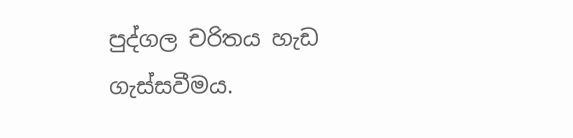පුද්ගල චරිතය හැඩ ගැස්සවීමය.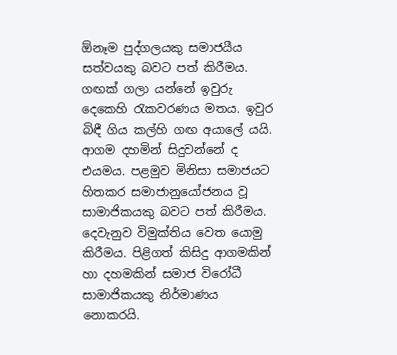ඕනෑම පුද්ගලයකු සමාජයීය සත්වයකු බවට පත් කිරීමය. ගඟක් ගලා යන්නේ ඉවුරු දෙකෙහි රැකවරණය මතය. ඉවුර බිඳී ගිය කල්හි ගඟ අයාලේ යයි. ආගම දහමින් සිදුවන්නේ ද එයමය. පළමුව මිනිසා සමාජයට හිතකර සමාජානුයෝජනය වූ සාමාජිකයකු බවට පත් කිරීමය. දෙවැනුව විමුක්තිය වෙත යොමු කිරීමය. පිළිගත් කිසිදු ආගමකින් හා දහමකින් සමාජ විරෝධී සාමාජිකයකු නිර්මාණය නොකරයි.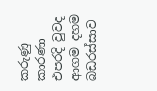කරුණු කාරණා එපරදි වුවද ආගම දහම බඩරස්සාව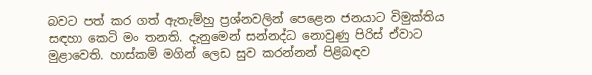බවට පත් කර ගත් ඇතැම්හු ප්‍රශ්නවලින් පෙළෙන ජනයාට විමුක්තිය සඳහා කෙටි මං තනති. දැනුමෙන් සන්නද්ධ නොවුණු පිරිස් ඒවාට මුළාවෙති. හාස්කම් මගින් ලෙඩ සුව කරන්නන් පිළිබඳව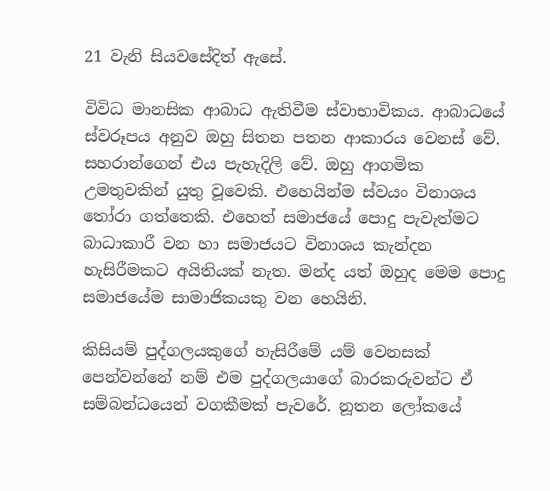21 වැනි සියවසේදිත් ඇසේ.

විවිධ මානසික ආබාධ ඇතිවීම ස්වාභාවිකය. ආබාධයේ ස්වරූපය අනුව ඔහු සිතන පතන ආකාරය වෙනස් වේ. සහරාන්ගෙන් එය පැහැදිලි වේ. ඔහු ආගමික උමතුවකින් යුතු වූවෙකි. එහෙයින්ම ස්වයං විනාශය තෝරා ගත්තෙකි. එහෙත් සමාජයේ පොදු පැවැත්මට බාධාකාරී වන හා සමාජයට විනාශය කැන්දන හැසිරීමකට අයිතියක් නැත. මන්ද යත් ඔහුද මෙම පොදු සමාජයේම සාමාජිකයකු වන හෙයිනි.

කිසියම් පුද්ගලයකුගේ හැසිරීමේ යම් වෙනසක් පෙන්වන්නේ නම් එම පුද්ගලයාගේ බාරකරුවන්ට ඒ සම්බන්ධයෙන් වගකීමක් පැවරේ. නූතන ලෝකයේ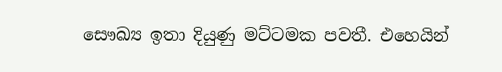සෞඛ්‍ය ඉතා දියුණු මට්ටමක පවතී. එහෙයින්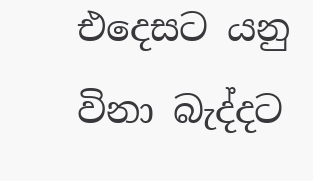එදෙසට යනු විනා බැද්දට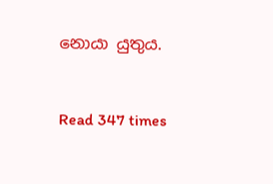නොයා යුතුය.



Read 347 times